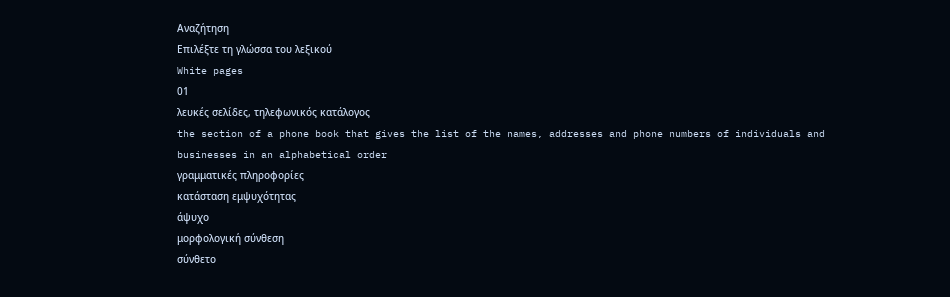Αναζήτηση
Επιλέξτε τη γλώσσα του λεξικού
White pages
01
λευκές σελίδες, τηλεφωνικός κατάλογος
the section of a phone book that gives the list of the names, addresses and phone numbers of individuals and businesses in an alphabetical order
γραμματικές πληροφορίες
κατάσταση εμψυχότητας
άψυχο
μορφολογική σύνθεση
σύνθετο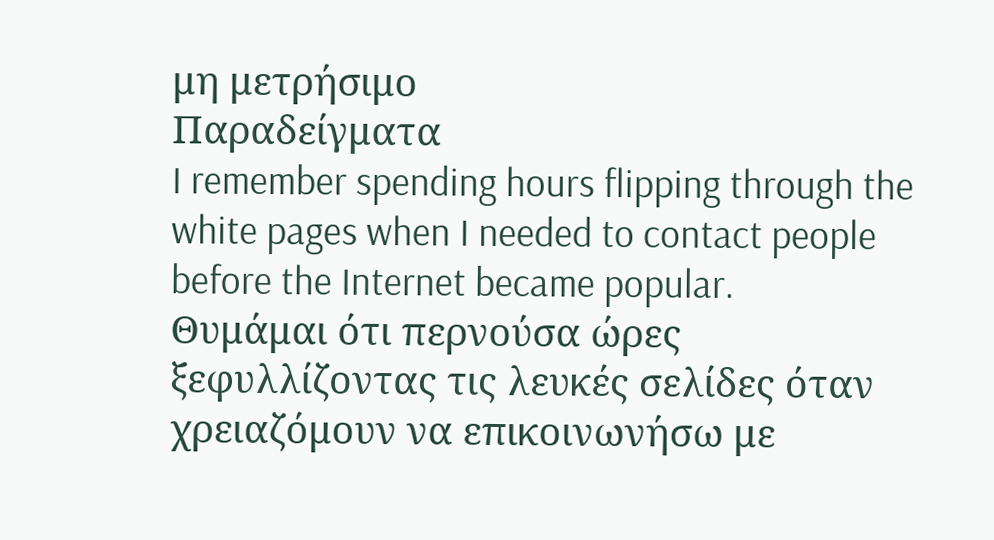μη μετρήσιμο
Παραδείγματα
I remember spending hours flipping through the white pages when I needed to contact people before the Internet became popular.
Θυμάμαι ότι περνούσα ώρες ξεφυλλίζοντας τις λευκές σελίδες όταν χρειαζόμουν να επικοινωνήσω με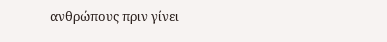ανθρώπους πριν γίνει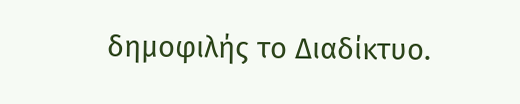δημοφιλής το Διαδίκτυο.